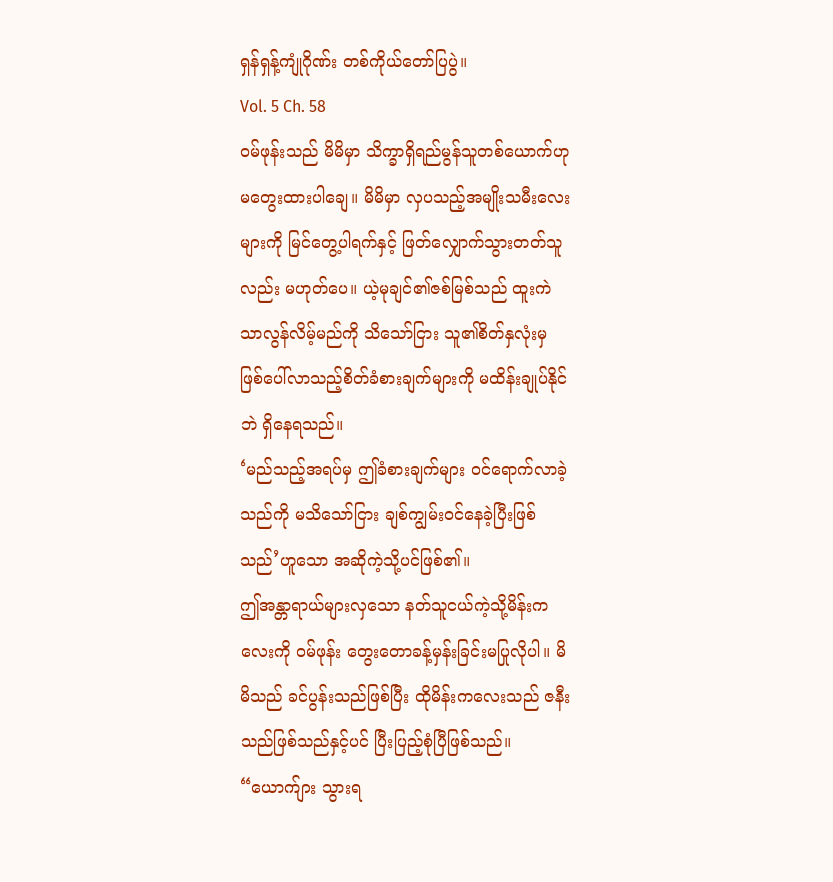ရှန်ရှန့်ကျုံဂိုဏ်း တစ်ကိုယ်တော်ပြပွဲ။
Vol. 5 Ch. 58
ဝမ်ဖုန်းသည် မိမိမှာ သိက္ခာရှိရည်မွန်သူတစ်ယောက်ဟု မတွေးထားပါချေ။ မိမိမှာ လှပသည့်အမျိုးသမီးလေးများကို မြင်တွေ့ပါရက်နှင့် ဖြတ်လျှောက်သွားတတ်သူလည်း မဟုတ်ပေ။ ယဲ့မုချင်၏ဇစ်မြစ်သည် ထူးကဲသာလွန်လိမ့်မည်ကို သိသော်ငြား သူ၏စိတ်နှလုံးမှ ဖြစ်ပေါ်လာသည့်စိတ်ခံစားချက်များကို မထိန်းချုပ်နိုင်ဘဲ ရှိနေရသည်။
‘မည်သည့်အရပ်မှ ဤခံစားချက်များ ဝင်ရောက်လာခဲ့သည်ကို မသိသော်ငြား ချစ်ကျွမ်းဝင်နေခဲ့ပြီးဖြစ်သည်’ဟူသော အဆိုကဲ့သို့ပင်ဖြစ်၏။
ဤအန္တာရာယ်များလှသော နတ်သူငယ်ကဲ့သို့မိန်းကလေးကို ဝမ်ဖုန်း တွေးတောခန့်မှန်းခြင်းမပြုလိုပါ။ မိမိသည် ခင်ပွန်းသည်ဖြစ်ပြီး ထိုမိန်းကလေးသည် ဇနီးသည်ဖြစ်သည်နှင့်ပင် ပြီးပြည့်စုံပြီဖြစ်သည်။
“ယောက်ျား သွားရ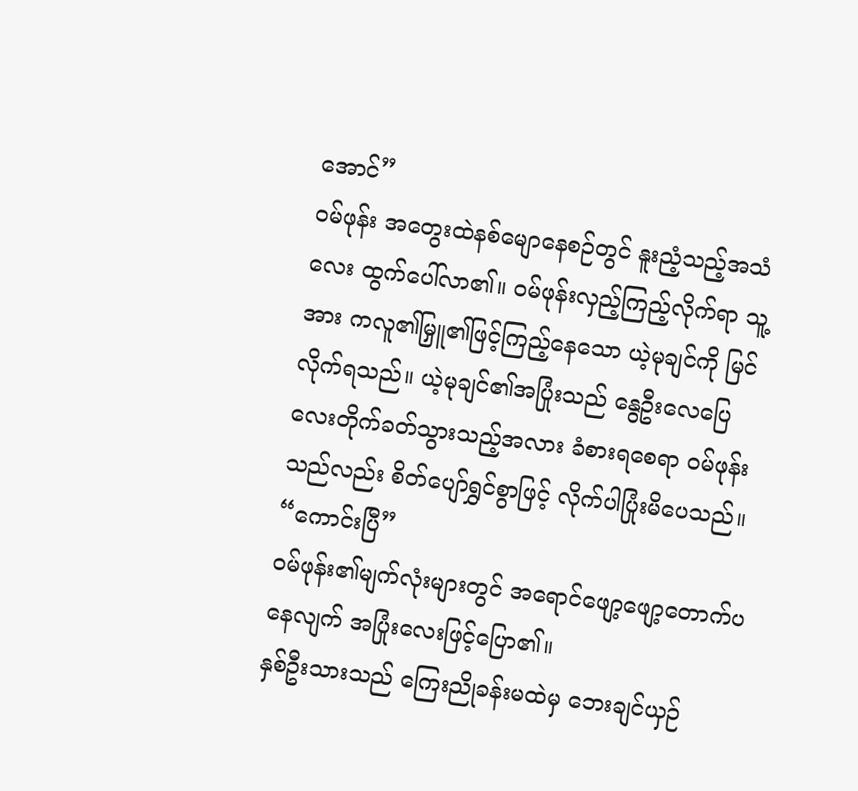အောင်”
ဝမ်ဖုန်း အတွေးထဲနစ်မျောနေစဉ်တွင် နူးညံ့သည့်အသံလေး ထွက်ပေါ်လာ၏။ ဝမ်ဖုန်းလှည့်ကြည့်လိုက်ရာ သူ့အား ကလူ၏မြှူ၏ဖြင့်ကြည့်နေသော ယဲ့မုချင်ကို မြင်လိုက်ရသည်။ ယဲ့မုချင်၏အပြုံးသည် နွေဦးလေပြေလေးတိုက်ခတ်သွားသည့်အလား ခံစားရစေရာ ဝမ်ဖုန်းသည်လည်း စိတ်ပျော်ရွှင်စွာဖြင့် လိုက်ပါပြုံးမိပေသည်။
“ကောင်းပြီ”
ဝမ်ဖုန်း၏မျက်လုံးများတွင် အရောင်ဖျော့ဖျော့တောက်ပနေလျက် အပြုံးလေးဖြင့်ပြော၏။
နှစ်ဦးသားသည် ကြေးညိုခန်းမထဲမှ ဘေးချင်ယှဉ်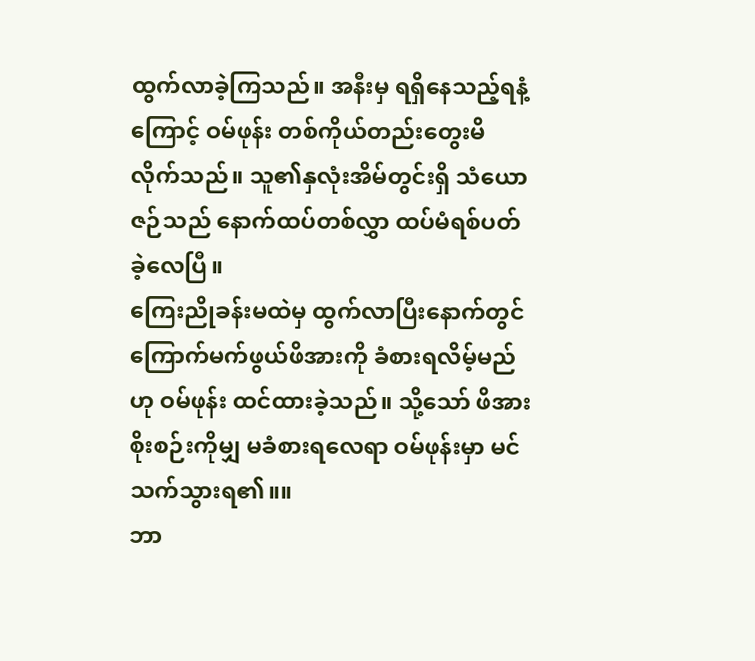ထွက်လာခဲ့ကြသည်။ အနီးမှ ရရှိနေသည့်ရနံ့ကြောင့် ဝမ်ဖုန်း တစ်ကိုယ်တည်းတွေးမိလိုက်သည်။ သူ၏နှလုံးအိမ်တွင်းရှိ သံယောဇဉ်သည် နောက်ထပ်တစ်လွှာ ထပ်မံရစ်ပတ်ခဲ့လေပြီ။
ကြေးညိုခန်းမထဲမှ ထွက်လာပြီးနောက်တွင် ကြောက်မက်ဖွယ်ဖိအားကို ခံစားရလိမ့်မည်ဟု ဝမ်ဖုန်း ထင်ထားခဲ့သည်။ သို့သော် ဖိအားစိုးစဉ်းကိုမျှ မခံစားရလေရာ ဝမ်ဖုန်းမှာ မင်သက်သွားရ၏။။
ဘာ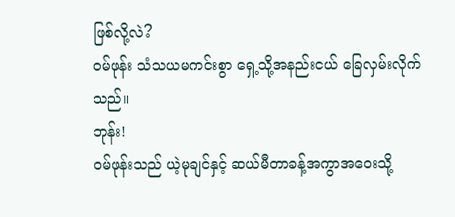ဖြစ်လို့လဲ?
ဝမ်ဖုန်း သံသယမကင်းစွာ ရှေ့သို့အနည်းငယ် ခြေလှမ်းလိုက်သည်။
ဘုန်း!
ဝမ်ဖုန်းသည် ယဲ့မုချင်နှင့် ဆယ်မီတာခန့်အကွာအဝေးသို့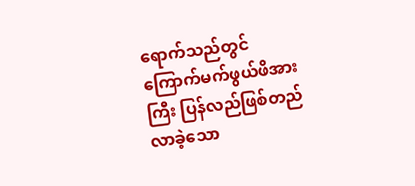ရောက်သည်တွင် ကြောက်မက်ဖွယ်ဖိအားကြီး ပြန်လည်ဖြစ်တည်လာခဲ့သော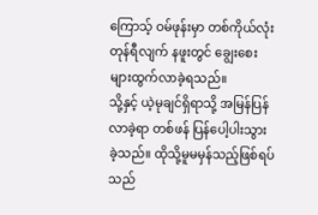ကြောသ့် ဝမ်ဖုန်းမှာ တစ်ကိုယ်လုံးတုန်ရီလျက် နဖူးတွင် ချွေးစေးများထွက်လာခဲ့ရသည်။
သို့နှင့် ယဲ့မုချင်ရှိရာသို့ အမြန်ပြန်လာခဲ့ရာ တစ်ဖန် ပြန်ပေါ့ပါးသွားခဲ့သည်။ ထိုသို့မူမမှန်သည့်ဖြစ်ရပ်သည်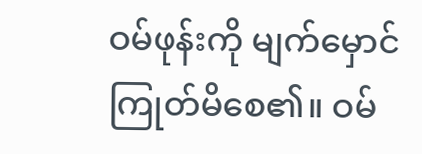ဝမ်ဖုန်းကို မျက်မှောင်ကြုတ်မိစေ၏။ ဝမ်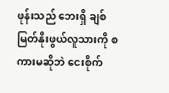ဖုန်းသည် ဘေးရှိ ချစ်မြတ်နိုးဖွယ်လူသားကို စကားမဆိုဘဲ ငေးစိုက်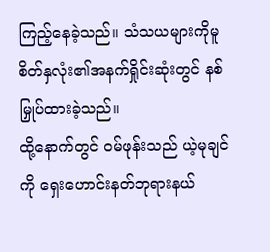ကြည့်နေခဲ့သည်။ သံသယများကိုမူ စိတ်နှလုံး၏အနက်ရှိုင်းဆုံးတွင် နစ်မြှုပ်ထားခဲ့သည်။
ထို့နောက်တွင် ဝမ်ဖုန်းသည် ယဲ့မုချင်ကို ရှေးဟောင်းနတ်ဘုရားနယ်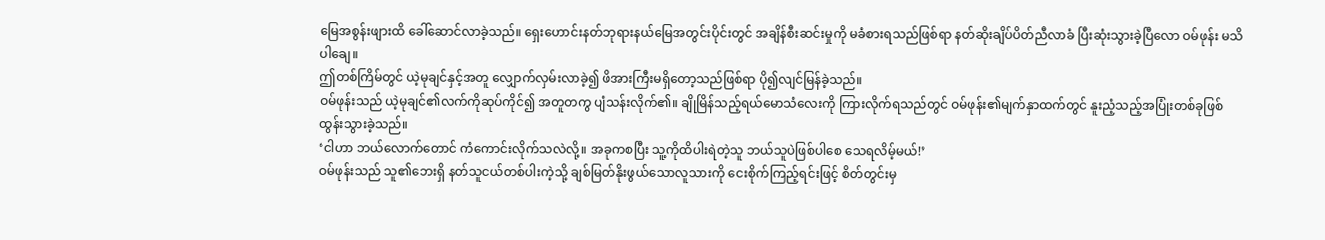မြေအစွန်းဖျားထိ ခေါ်ဆောင်လာခဲ့သည်။ ရှေးဟောင်းနတ်ဘုရားနယ်မြေအတွင်းပိုင်းတွင် အချိန်စီးဆင်းမှုကို မခံစားရသည်ဖြစ်ရာ နတ်ဆိုးချိပ်ပိတ်ညီလာခံ ပြီးဆုံးသွားခဲ့ပြီလော ဝမ်ဖုန်း မသိပါချေ။
ဤတစ်ကြိမ်တွင် ယဲ့မုချင်နှင့်အတူ လျှောက်လှမ်းလာခဲ့၍ ဖိအားကြီးမရှိတော့သည်ဖြစ်ရာ ပို၍လျင်မြန်ခဲ့သည်။
ဝမ်ဖုန်းသည် ယဲ့မုချင်၏လက်ကိုဆုပ်ကိုင်၍ အတူတကွ ပျံသန်းလိုက်၏။ ချိုမြိန်သည့်ရယ်မောသံလေးကို ကြားလိုက်ရသည်တွင် ဝမ်ဖုန်း၏မျက်နှာထက်တွင် နူးညံ့သည့်အပြုံးတစ်ခုဖြစ်ထွန်းသွားခဲ့သည်။
‘ငါဟာ ဘယ်လောက်တောင် ကံကောင်းလိုက်သလဲလို့။ အခုကစပြီး သူ့ကိုထိပါးရဲတဲ့သူ ဘယ်သူပဲဖြစ်ပါစေ သေရလိမ့်မယ်!’
ဝမ်ဖုန်းသည် သူ၏ဘေးရှိ နတ်သူငယ်တစ်ပါးကဲ့သို့ ချစ်မြတ်နိုးဖွယ်သောလူသားကို ငေးစိုက်ကြည့်ရင်းဖြင့် စိတ်တွင်းမှ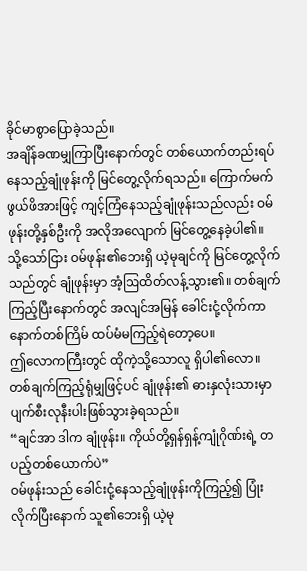ခိုင်မာစွာပြောခဲ့သည်။
အချိန်ခဏမျှကြာပြီးနောက်တွင် တစ်ယောက်တည်းရပ်နေသည့်ချုံဖုန်းကို မြင်တွေ့လိုက်ရသည်။ ကြောက်မက်ဖွယ်ဖိအားဖြင့် ကျင့်ကြံနေသည့်ချုံဖုန်းသည်လည်း ဝမ်ဖုန်းတို့နှစ်ဦးကို အလိုအလျောက် မြင်တွေ့နေခဲ့ပါ၏။
သို့သော်ငြား ဝမ်ဖုန်း၏ဘေးရှိ ယဲ့မုချင်ကို မြင်တွေ့လိုက်သည်တွင် ချုံဖုန်းမှာ အံ့ဩထိတ်လန့်သွား၏။ တစ်ချက်ကြည့်ပြီးနောက်တွင် အလျင်အမြန် ခေါင်းငုံ့လိုက်ကာ နောက်တစ်ကြိမ် ထပ်မံမကြည့်ရဲတော့ပေ။
ဤလောကကြီးတွင် ထိုကဲ့သို့သောလူ ရှိပါ၏လော။ တစ်ချက်ကြည့်ရုံမျှဖြင့်ပင် ချုံဖုန်း၏ ဓားနှလုံးသားမှာ ပျက်စီးလုနီးပါးဖြစ်သွားခဲ့ရသည်။
“ချင်အာ ဒါက ချုံဖုန်း။ ကိုယ်တို့ရှန်ရှန့်ကျုံဂိုဏ်းရဲ့ တပည့်တစ်ယောက်ပဲ”
ဝမ်ဖုန်းသည် ခေါင်းငုံ့နေသည့်ချုံဖုန်းကိုကြည့်၍ ပြုံးလိုက်ပြီးနောက် သူ၏ဘေးရှိ ယဲ့မု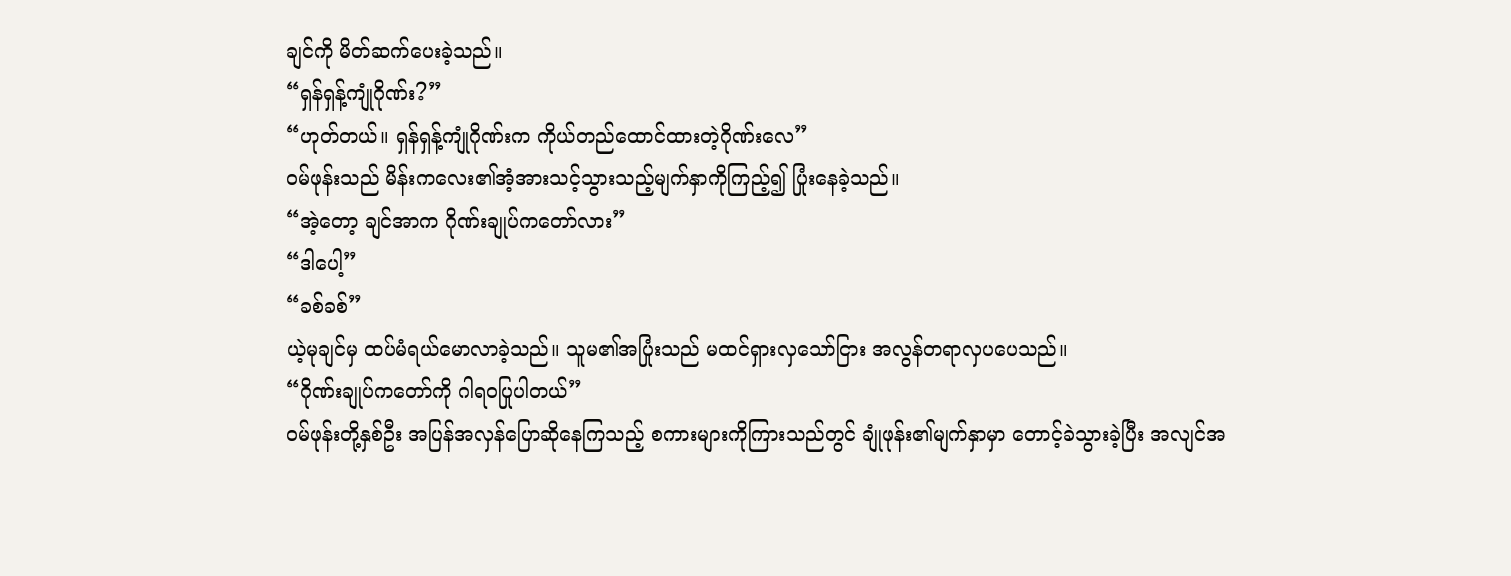ချင်ကို မိတ်ဆက်ပေးခဲ့သည်။
“ရှန်ရှန့်ကျုံဂိုဏ်း?”
“ဟုတ်တယ်။ ရှန်ရှန့်ကျုံဂိုဏ်းက ကိုယ်တည်ထောင်ထားတဲ့ဂိုဏ်းလေ”
ဝမ်ဖုန်းသည် မိန်းကလေး၏အံ့အားသင့်သွားသည့်မျက်နှာကိုကြည့်၍ ပြုံးနေခဲ့သည်။
“အဲ့တော့ ချင်အာက ဂိုဏ်းချုပ်ကတော်လား”
“ဒါပေါ့”
“ခစ်ခစ်”
ယဲ့မုချင်မှ ထပ်မံရယ်မောလာခဲ့သည်။ သူမ၏အပြုံးသည် မထင်ရှားလှသော်ငြား အလွန်တရာလှပပေသည်။
“ဂိုဏ်းချုပ်ကတော်ကို ဂါရဝပြုပါတယ်”
ဝမ်ဖုန်းတို့နှစ်ဦး အပြန်အလှန်ပြောဆိုနေကြသည့် စကားများကိုကြားသည်တွင် ချုံဖုန်း၏မျက်နှာမှာ တောင့်ခဲသွားခဲ့ပြီး အလျင်အ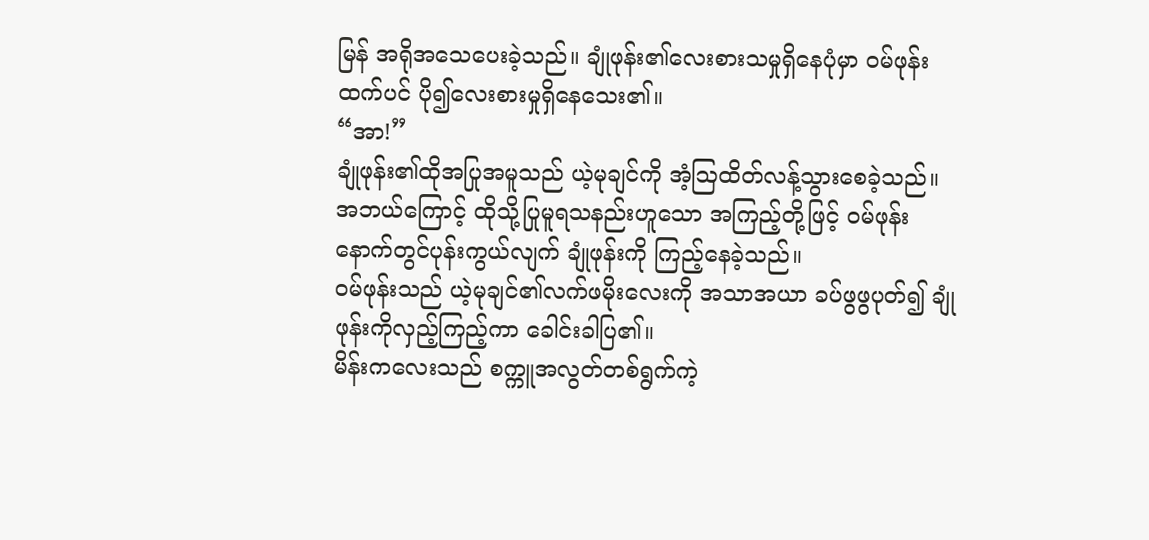မြန် အရိုအသေပေးခဲ့သည်။ ချုံဖုန်း၏လေးစားသမှုရှိနေပုံမှာ ဝမ်ဖုန်းထက်ပင် ပို၍လေးစားမှုရှိနေသေး၏။
“အာ!”
ချုံဖုန်း၏ထိုအပြုအမူသည် ယဲ့မုချင်ကို အံ့ဩထိတ်လန့်သွားစေခဲ့သည်။ အဘယ်ကြောင့် ထိုသို့ပြုမူရသနည်းဟူသော အကြည့်တို့ဖြင့် ဝမ်ဖုန်းနောက်တွင်ပုန်းကွယ်လျက် ချုံဖုန်းကို ကြည့်နေခဲ့သည်။
ဝမ်ဖုန်းသည် ယဲ့မုချင်၏လက်ဖမိုးလေးကို အသာအယာ ခပ်ဖွဖွပုတ်၍ ချုံဖုန်းကိုလှည့်ကြည့်ကာ ခေါင်းခါပြ၏။
မိန်းကလေးသည် စက္ကူအလွတ်တစ်ရွက်ကဲ့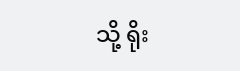သို့ ရိုး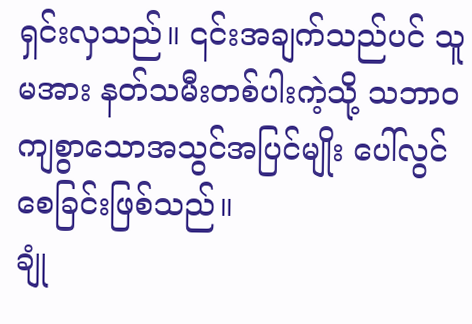ရှင်းလှသည်။ ၎င်းအချက်သည်ပင် သူမအား နတ်သမီးတစ်ပါးကဲ့သို့ သဘာဝကျစွာသောအသွင်အပြင်မျိုး ပေါ်လွင်စေခြင်းဖြစ်သည်။
ချုံ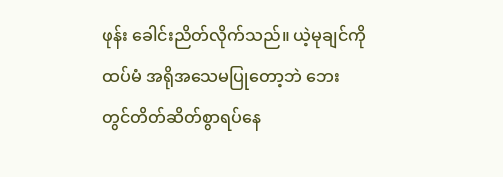ဖုန်း ခေါင်းညိတ်လိုက်သည်။ ယဲ့မုချင်ကို ထပ်မံ အရိုအသေမပြုတော့ဘဲ ဘေးတွင်တိတ်ဆိတ်စွာရပ်နေ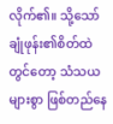လိုက်၏။ သို့သော် ချုံဖုန်း၏စိတ်ထဲတွင်တော့ သံသယများစွာ ဖြစ်တည်နေ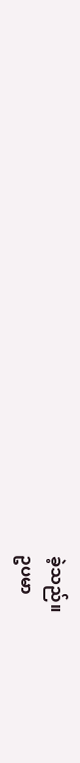ခဲ့သည်။
ဥပမာ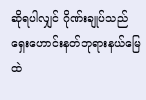ဆိုရပါလျှင် ဂိုဏ်းချုပ်သည် ရှေးဟောင်းနတ်ဘုရားနယ်မြေထဲ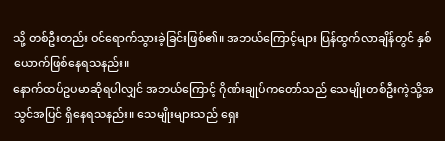သို့ တစ်ဦးတည်း ဝင်ရောက်သွားခဲ့ခြင်းဖြစ်၏။ အဘယ်ကြောင့်များ ပြန်ထွက်လာချိန်တွင် နှစ်ယောက်ဖြစ်နေရသနည်း။
နောက်ထပ်ဥပမာဆိုရပါလျှင် အဘယ်ကြောင့် ဂိုဏ်းချုပ်ကတော်သည် သေမျိုးတစ်ဦးကဲ့သို့အသွင်အပြင် ရှိနေရသနည်း။ သေမျိုးများသည် ရှေး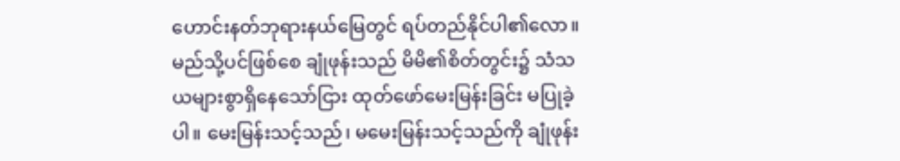ဟောင်းနတ်ဘုရားနယ်မြေတွင် ရပ်တည်နိုင်ပါ၏လော။
မည်သို့ပင်ဖြစ်စေ ချုံဖုန်းသည် မိမိ၏စိတ်တွင်း၌ သံသယများစွာရှိနေသော်ငြား ထုတ်ဖော်မေးမြန်းခြင်း မပြုခဲ့ပါ။ မေးမြန်းသင့်သည်၊ မမေးမြန်းသင့်သည်ကို ချုံဖုန်း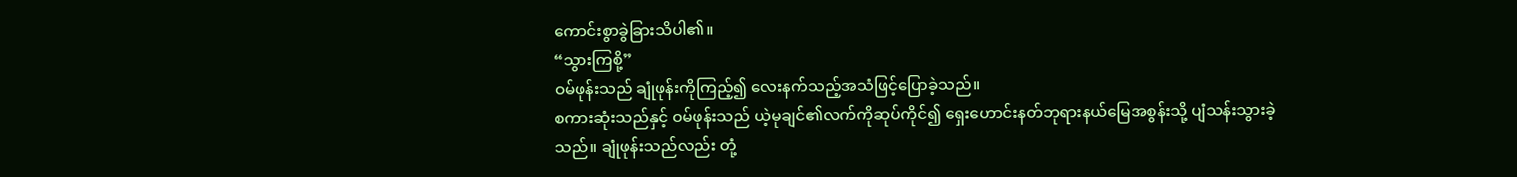ကောင်းစွာခွဲခြားသိပါ၏။
“သွားကြစို့”
ဝမ်ဖုန်းသည် ချုံဖုန်းကိုကြည့်၍ လေးနက်သည့်အသံဖြင့်ပြောခဲ့သည်။
စကားဆုံးသည်နှင့် ဝမ်ဖုန်းသည် ယဲ့မုချင်၏လက်ကိုဆုပ်ကိုင်၍ ရှေးဟောင်းနတ်ဘုရားနယ်မြေအစွန်းသို့ ပျံသန်းသွားခဲ့သည်။ ချုံဖုန်းသည်လည်း တုံ့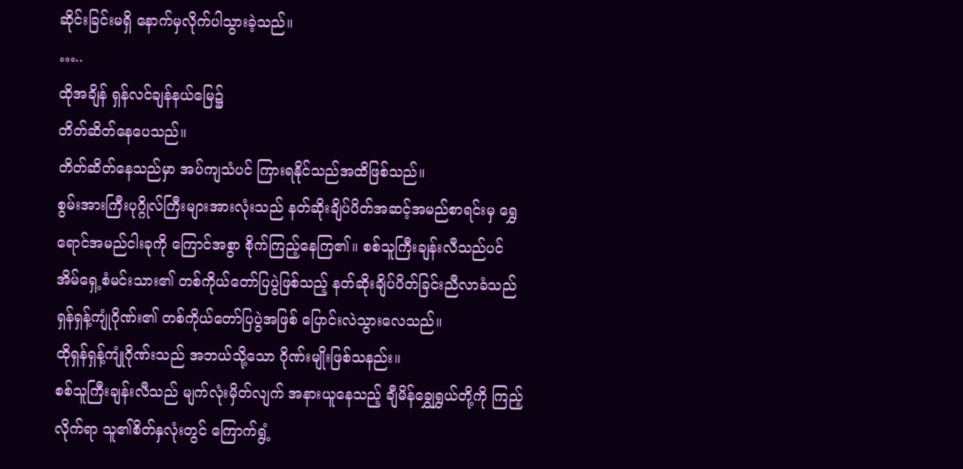ဆိုင်းခြင်းမရှိ နောက်မှလိုက်ပါသွားခဲ့သည်။
…..
ထိုအချိန် ရှန်လင်ချန်နယ်မြေ၌
တိတ်ဆိတ်နေပေသည်။
တိတ်ဆိတ်နေသည်မှာ အပ်ကျသံပင် ကြားရနိုင်သည်အထိဖြစ်သည်။
စွမ်းအားကြီးပုဂ္ဂိုလ်ကြီးများအားလုံးသည် နတ်ဆိုးချိပ်ပိတ်အဆင့်အမည်စာရင်းမှ ရွှေရောင်အမည်ငါးခုကို ကြောင်အစွာ စိုက်ကြည့်နေကြ၏။ စစ်သူကြီးချန်းလီသည်ပင်
အိမ်ရှေ့စံမင်းသား၏ တစ်ကိုယ်တော်ပြပွဲဖြစ်သည့် နတ်ဆိုးချိပ်ပိတ်ခြင်းညီလာခံသည် ရှန်ရှန့်ကျုံဂိုဏ်း၏ တစ်ကိုယ်တော်ပြပွဲအဖြစ် ပြောင်းလဲသွားလေသည်။
ထိုရှန်ရှန့်ကျုံဂိုဏ်းသည် အဘယ်သို့သော ဂိုဏ်းမျိုးဖြစ်သနည်း။
စစ်သူကြီးချန်းလီသည် မျက်လုံးမှိတ်လျက် အနားယူနေသည့် ချီမိန်ချွှေရွှယ်တို့ကို ကြည့်လိုက်ရာ သူ၏စိတ်နှလုံးတွင် ကြောက်ရွံ့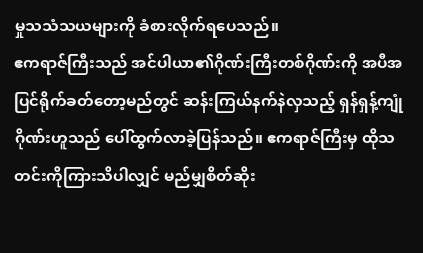မှုသသံသယများကို ခံစားလိုက်ရပေသည်။
ဧကရာဇ်ကြီးသည် အင်ပါယာ၏ဂိုဏ်းကြီးတစ်ဂိုဏ်းကို အပီအပြင်ရိုက်ခတ်တော့မည်တွင် ဆန်းကြယ်နက်နဲလှသည့် ရှန်ရှန့်ကျုံဂိုဏ်းဟူသည် ပေါ်ထွက်လာခဲ့ပြန်သည်။ ဧကရာဇ်ကြီးမှ ထိုသတင်းကိုကြားသိပါလျှင် မည်မျှစိတ်ဆိုး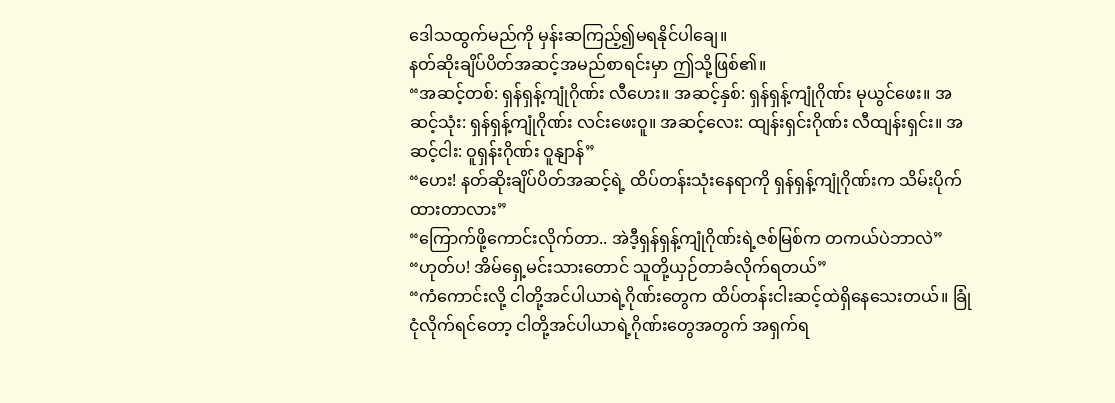ဒေါသထွက်မည်ကို မှန်းဆကြည့်၍မရနိုင်ပါချေ။
နတ်ဆိုးချိပ်ပိတ်အဆင့်အမည်စာရင်းမှာ ဤသို့ဖြစ်၏။
“အဆင့်တစ်: ရှန်ရှန့်ကျုံဂိုဏ်း လီဟေး။ အဆင့်နှစ်: ရှန်ရှန့်ကျုံဂိုဏ်း မုယွင်ဖေး။ အဆင့်သုံး: ရှန်ရှန့်ကျုံဂိုဏ်း လင်းဖေးဝူ။ အဆင့်လေး: ထျန်းရှင်းဂိုဏ်း လီထျန်းရှင်း။ အဆင့်ငါး: ဝူရှန်းဂိုဏ်း ဝူနျာန်”
“ဟေး! နတ်ဆိုးချိပ်ပိတ်အဆင့်ရဲ့ ထိပ်တန်းသုံးနေရာကို ရှန်ရှန့်ကျုံဂိုဏ်းက သိမ်းပိုက်ထားတာလား”
“ကြောက်ဖို့ကောင်းလိုက်တာ.. အဲဒီ့ရှန်ရှန့်ကျုံဂိုဏ်းရဲ့ဇစ်မြစ်က တကယ်ပဲဘာလဲ”
“ဟုတ်ပ! အိမ်ရှေ့မင်းသားတောင် သူတို့ယှဉ်တာခံလိုက်ရတယ်”
“ကံကောင်းလို့ ငါတို့အင်ပါယာရဲ့ဂိုဏ်းတွေက ထိပ်တန်းငါးဆင့်ထဲရှိနေသေးတယ်။ ခြုံငုံလိုက်ရင်တော့ ငါတို့အင်ပါယာရဲ့ဂိုဏ်းတွေအတွက် အရှက်ရ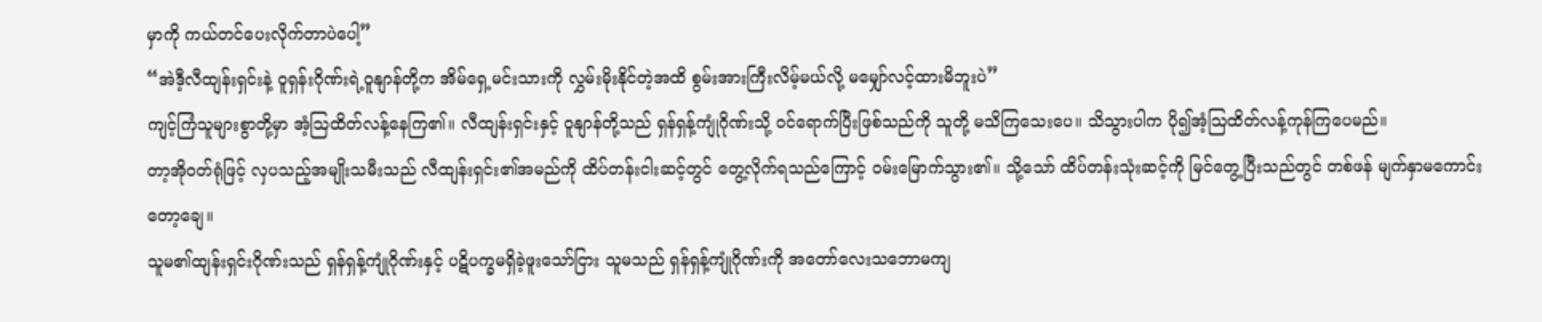မှာကို ကယ်တင်ပေးလိုက်တာပဲပေါ့”
“အဲဒီ့လီထျန်းရှင်းနဲ့ ဝူရှန်းဂိုဏ်းရဲ့ဝူနျာန်တို့က အိမ်ရှေ့မင်းသားကို လွှမ်းမိုးနိုင်တဲ့အထိ စွမ်းအားကြီးလိမ့်မယ်လို့ မမျှော်လင့်ထားမိဘူးပဲ”
ကျင့်ကြံသူများစွာတို့မှာ အံ့ဩထိတ်လန့်နေကြ၏။ လီထျန်းရှင်းနှင့် ဝူနျာန်တို့သည် ရှန်ရှန့်ကျုံဂိုဏ်းသို့ ဝင်ရောက်ပြီးဖြစ်သည်ကို သူတို့ မသိကြသေးပေ။ သိသွားပါက ပို၍အံ့ဩထိတ်လန့်ကုန်ကြပေမည်။
တာ့အိုဝတ်ရုံဖြင့် လှပသည့်အမျိုးသမီးသည် လီထျန်းရှင်း၏အမည်ကို ထိပ်တန်းငါးဆင့်တွင် တွေ့လိုက်ရသည်ကြောင့် ဝမ်းမြောက်သွား၏။ သို့သော် ထိပ်တန်းသုံးဆင့်ကို မြင်တွေ့ပြီးသည်တွင် တစ်ဖန် မျက်နှာမကောင်းတော့ချေ။
သူမ၏ထျန်းရှင်းဂိုဏ်းသည် ရှန်ရှန့်ကျုံဂိုဏ်းနှင့် ပဋိပက္ခမရှိခဲ့ဖူးသော်ငြား သူမသည် ရှန်ရှန့်ကျုံဂိုဏ်းကို အတော်လေးသဘောမကျ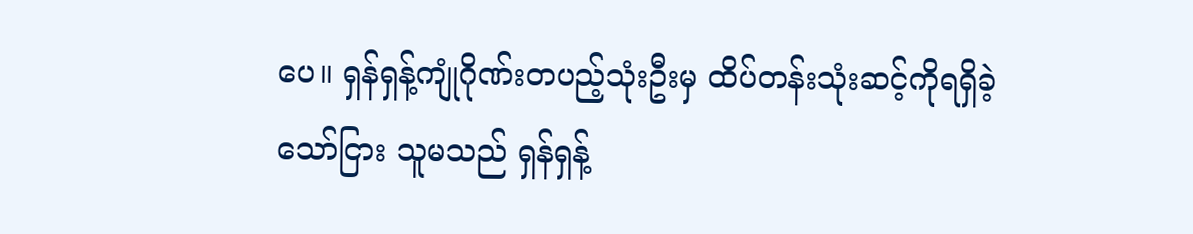ပေ။ ရှန်ရှန့်ကျုံဂိုဏ်းတပည့်သုံးဦးမှ ထိပ်တန်းသုံးဆင့်ကိုရရှိခဲ့သော်ငြား သူမသည် ရှန်ရှန့်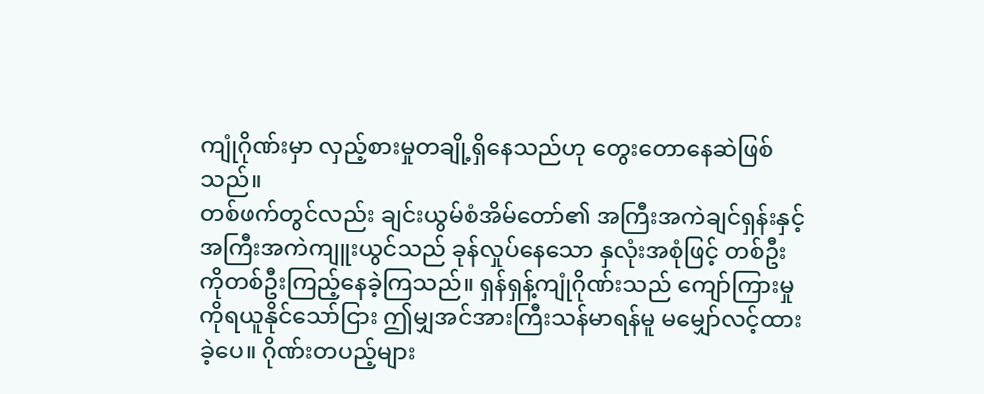ကျုံဂိုဏ်းမှာ လှည့်စားမှုတချို့ရှိနေသည်ဟု တွေးတောနေဆဲဖြစ်သည်။
တစ်ဖက်တွင်လည်း ချင်းယွမ်စံအိမ်တော်၏ အကြီးအကဲချင်ရှန်းနှင့် အကြီးအကဲကျူးယွင်သည် ခုန်လှုပ်နေသော နှလုံးအစုံဖြင့် တစ်ဦးကိုတစ်ဦးကြည့်နေခဲ့ကြသည်။ ရှန်ရှန့်ကျုံဂိုဏ်းသည် ကျော်ကြားမှုကိုရယူနိုင်သော်ငြား ဤမျှအင်အားကြီးသန်မာရန်မူ မမျှော်လင့်ထားခဲ့ပေ။ ဂိုဏ်းတပည့်များ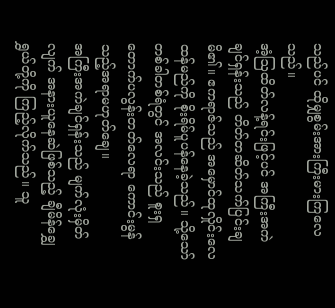သည်ပင် ထိုမျှစွမ်းအားကြီးမားကြလေသည်။
အံ့ဩထိတ်လန့်ရင်းဖြင့်ပင် အကြီးအကဲချင်ရှန်းသည် တိတ်တဆိတ်သက်ပြင်းချမိ၏။ ဧကရာဇ်သည် အမှောင်ထုလှိုင်းလေထန်မည်ကို စိုးရိမ်ပူပန်နေခဲ့သည်။ သို့သော် တစ်ခါတစ်ရံတွင် အလင်းသည် စူးရှတောက်ပလွန်းတတ်လေရာ ကောင်းမွန်သည့်အရာမဟုတ်ချေ။
အကြီးအကဲချင်ရှန်းသည် မျက်လုံးမှိတ်လျက် အနားယူနေဆဲဖြစ်သည့် ချီမိန်ချွှေရွှယ်တို့ကို ကြည့်လိုက်သည်။ သူ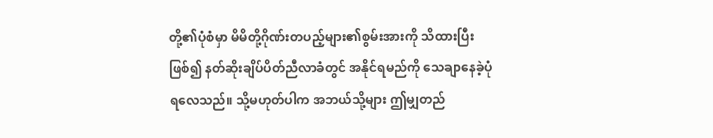တို့၏ပုံစံမှာ မိမိတို့ဂိုဏ်းတပည့်များ၏စွမ်းအားကို သိထားပြီးဖြစ်၍ နတ်ဆိုးချိပ်ပိတ်ညီလာခံတွင် အနိုင်ရမည်ကို သေချာနေခဲ့ပုံရလေသည်။ သို့မဟုတ်ပါက အဘယ်သို့များ ဤမျှတည်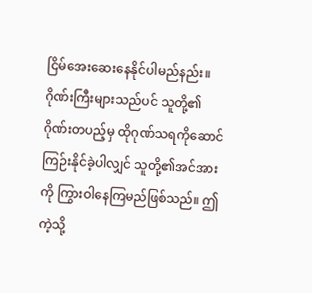ငြိမ်အေးဆေးနေနိုင်ပါမည်နည်း။
ဂိုဏ်းကြီးများသည်ပင် သူတို့၏ဂိုဏ်းတပည့်မှ ထိုဂုဏ်သရကိုဆောင်ကြဉ်းနိုင်ခဲ့ပါလျှင် သူတို့၏အင်အားကို ကြွားဝါနေကြမည်ဖြစ်သည်။ ဤကဲ့သို့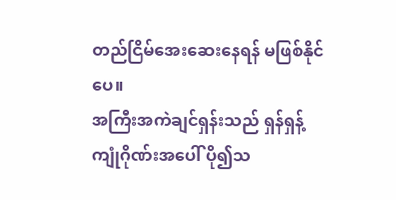တည်ငြိမ်အေးဆေးနေရန် မဖြစ်နိုင်ပေ။
အကြီးအကဲချင်ရှန်းသည် ရှန်ရှန့်ကျုံဂိုဏ်းအပေါ် ပို၍သ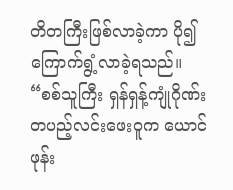တိတကြီးဖြစ်လာခဲ့ကာ ပို၍ကြောက်ရွံ့လာခဲ့ရသည်။
“စစ်သူကြီး ရှန်ရှန့်ကျုံဂိုဏ်းတပည့်လင်းဖေးဝူက ယောင်ဖုန်း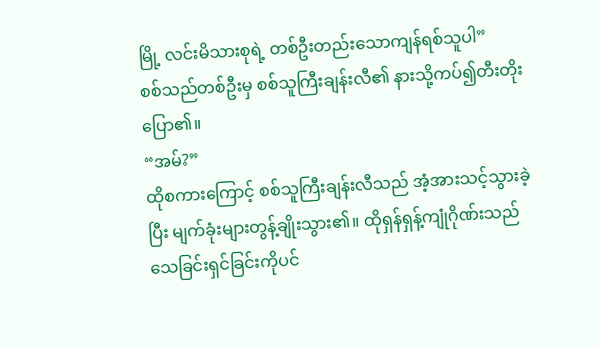မြို့ လင်းမိသားစုရဲ့ တစ်ဦးတည်းသောကျန်ရစ်သူပါ”
စစ်သည်တစ်ဦးမှ စစ်သူကြီးချန်းလီ၏ နားသို့ကပ်၍တီးတိုးပြော၏။
“အမ်?”
ထိုစကားကြောင့် စစ်သူကြီးချန်းလီသည် အံ့အားသင့်သွားခဲ့ပြီး မျက်ခုံးများတွန့်ချိုးသွား၏။ ထိုရှန်ရှန့်ကျုံဂိုဏ်းသည် သေခြင်းရှင်ခြင်းကိုပင်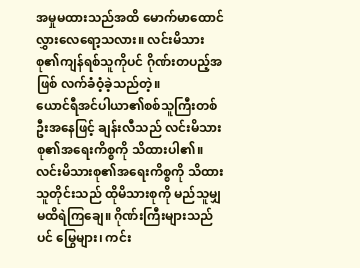အမှုမထားသည်အထိ မောက်မာထောင်လွှားလေရော့သလား။ လင်းမိသားစု၏ကျန်ရစ်သူကိုပင် ဂိုဏ်းတပည့်အဖြစ် လက်ခံဝံ့ခဲ့သည်တဲ့။
ယောင်ရီအင်ပါယာ၏စစ်သူကြီးတစ်ဦးအနေဖြင့် ချန်းလီသည် လင်းမိသားစု၏အရေးကိစ္စကို သိထားပါ၏။ လင်းမိသားစု၏အရေးကိစ္စကို သိထားသူတိုင်းသည် ထိုမိသားစုကို မည်သူမျှမထိရဲကြချေ။ ဂိုဏ်းကြီးများသည်ပင် မြွေများ၊ ကင်း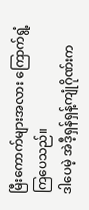မြီးကောက်များအလား ကြောက်ရွံ့ကြပေသည်။
ဒါပေမဲ့ အဲဒီ့ရှန်ရှန့်ကျုံဂိုဏ်းက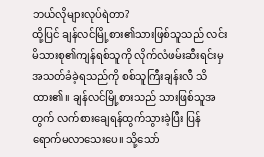ဘယ်လိုများလုပ်ရဲတာ?
ထို့ပြင် ချန်လင်မြို့စား၏သားဖြစ်သူသည် လင်းမိသားစု၏ကျန်ရစ်သူကို လိုက်လံဖမ်းဆီးရင်းမှ အသတ်ခံခဲ့ရသည်ကို စစ်သူကြီးချန်းလီ သိထား၏။ ချန်လင်မြို့စားသည် သားဖြစ်သူအတွက် လက်စားချေရန်ထွက်သွားခဲ့ပြီး ပြန်ရောက်မလာသေးပေ။ သို့သော်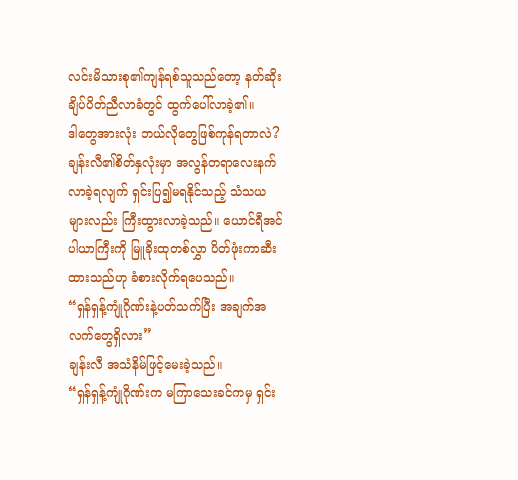လင်းမိသားစု၏ကျန်ရစ်သူသည်တော့ နတ်ဆိုးချိပ်ပိတ်ညီလာခံတွင် ထွက်ပေါ်လာခဲ့၏။
ဒါတွေအားလုံး ဘယ်လိုတွေဖြစ်ကုန်ရတာလဲ?
ချန်းလီ၏စိတ်နှလုံးမှာ အလွန်တရာလေးနက်လာခဲ့ရလျက် ရှင်းပြ၍မရနိုင်သည့် သံသယများလည်း ကြီးထွားလာခဲ့သည်။ ယောင်ရီအင်ပါယာကြီးကို မြူခိုးထုတစ်လွှာ ပိတ်ဖုံးကာဆီးထားသည်ဟု ခံစားလိုက်ရပေသည်။
“ရှန်ရှန့်ကျုံဂိုဏ်းနဲ့ပတ်သက်ပြီး အချက်အလက်တွေရှိလား”
ချန်းလီ အသံနိမ်ဖြင့်မေးခဲ့သည်။
“ရှန်ရှန့်ကျုံဂိုဏ်းက မကြာသေးခင်ကမှ ရှင်း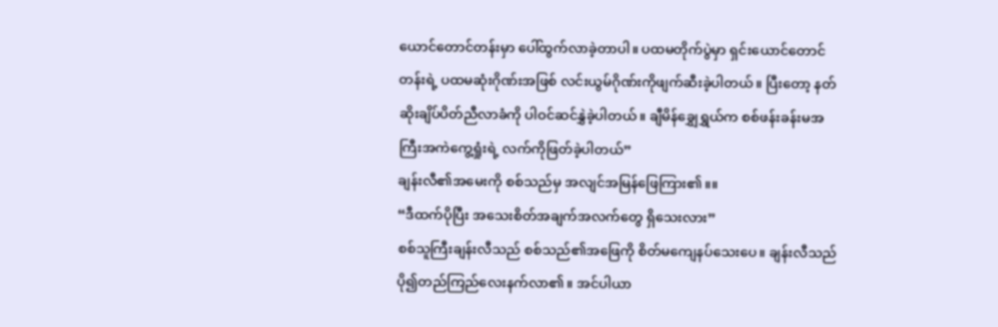ယောင်တောင်တန်းမှာ ပေါ်ထွက်လာခဲ့တာပါ။ ပထမတိုက်ပွဲမှာ ရှင်းယောင်တောင်တန်းရဲ့ ပထမဆုံးဂိုဏ်းအဖြစ် လင်းယွမ်ဂိုဏ်းကိုဖျက်ဆီးခဲ့ပါတယ်။ ပြီးတော့ နတ်ဆိုးချိပ်ပိတ်ညီလာခံကို ပါဝင်ဆင်နွှဲခဲ့ပါတယ်။ ချီမိန်ချွှေရွှယ်က စစ်ဖန်းခန်းမအကြီးအကဲကွေ့ရှုံးရဲ့ လက်ကိုဖြတ်ခဲ့ပါတယ်”
ချန်းလီ၏အမေးကို စစ်သည်မှ အလျင်အမြန်ဖြေကြား၏။။
“ဒီထက်ပိုပြီး အသေးစိတ်အချက်အလက်တွေ ရှိသေးလား”
စစ်သူကြီးချန်းလီသည် စစ်သည်၏အဖြေကို စိတ်မကျေနပ်သေးပေ။ ချန်းလီသည် ပို၍တည်ကြည်လေးနက်လာ၏။ အင်ပါယာ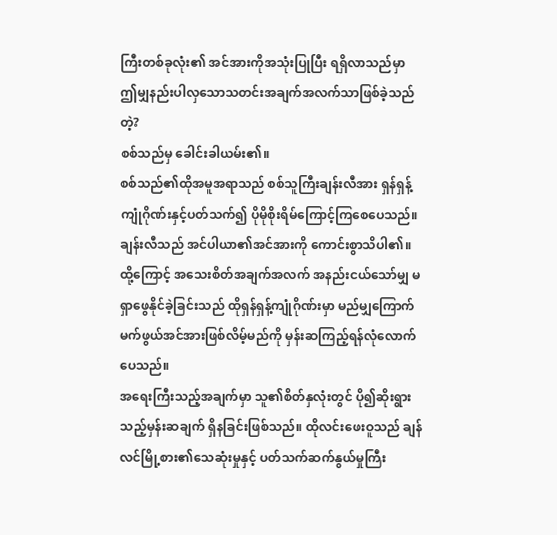ကြီးတစ်ခုလုံး၏ အင်အားကိုအသုံးပြုပြီး ရရှိလာသည်မှာ ဤမျှနည်းပါလှသောသတင်းအချက်အလက်သာဖြစ်ခဲ့သည်တဲ့?
စစ်သည်မှ ခေါင်းခါယမ်း၏။
စစ်သည်၏ထိုအမူအရာသည် စစ်သူကြီးချန်းလီအား ရှန်ရှန့်ကျုံဂိုဏ်းနှင့်ပတ်သက်၍ ပိုမိုစိုးရိမ်ကြောင့်ကြစေပေသည်။ ချန်းလီသည် အင်ပါယာ၏အင်အားကို ကောင်းစွာသိပါ၏။ ထို့ကြောင့် အသေးစိတ်အချက်အလက် အနည်းငယ်သော်မျှ မရှာဖွေနိုင်ခဲ့ခြင်းသည် ထိုရှန်ရှန့်ကျုံဂိုဏ်းမှာ မည်မျှကြောက်မက်ဖွယ်အင်အားဖြစ်လိမ့်မည်ကို မှန်းဆကြည့်ရန်လုံလောက်ပေသည်။
အရေးကြီးသည့်အချက်မှာ သူ၏စိတ်နှလုံးတွင် ပို၍ဆိုးရွားသည့်မှန်းဆချက် ရှိနခြင်းဖြစ်သည်။ ထိုလင်းဖေးဝူသည် ချန်လင်မြို့စား၏သေဆုံးမှုနှင့် ပတ်သက်ဆက်နွယ်မှုကြီး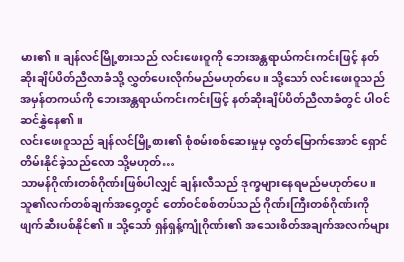မား၏။ ချန်လင်မြို့စားသည် လင်းဖေးဝူကို ဘေးအန္တရာယ်ကင်းကင်းဖြင့် နတ်ဆိုးချိပ်ပိတ်ညီလာခံသို့ လွှတ်ပေးလိုက်မည်မဟုတ်ပေ။ သို့သော် လင်းဖေးဝူသည် အမှန်တကယ်ကို ဘေးအန္တရာယ်ကင်းကင်းဖြင့် နတ်ဆိုးချိပ်ပိတ်ညီလာခံတွင် ပါဝင်ဆင်နွှဲနေ၏။
လင်းဖေးဝူသည် ချန်လင်မြို့စား၏ စုံစမ်းစစ်ဆေးမှုမှ လွတ်မြောက်အောင် ရှောင်တိမ်းနိုင်ခဲ့သည်လော သို့မဟုတ်…
သာမန်ဂိုဏ်းတစ်ဂိုဏ်းဖြစ်ပါလျှင် ချန်းလီသည် ဒုက္ခများနေရမည်မဟုတ်ပေ။ သူ၏လက်တစ်ချက်အဝှေ့တွင် တော်ဝင်စစ်တပ်သည် ဂိုဏ်းကြီးတစ်ဂိုဏ်းကို ဖျက်ဆီးပစ်နိုင်၏။ သို့သော် ရှန်ရှန့်ကျုံဂိုဏ်း၏ အသေးစိတ်အချက်အလက်များ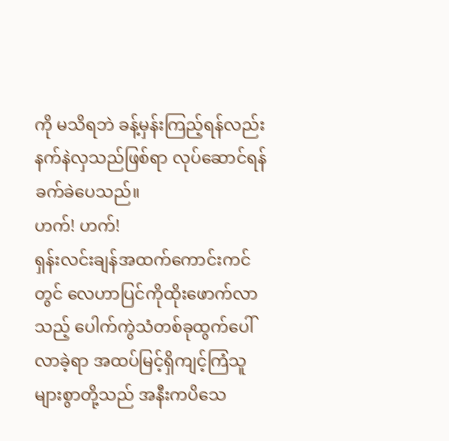ကို မသိရဘဲ ခန့်မှန်းကြည့်ရန်လည်း နက်နဲလှသည်ဖြစ်ရာ လုပ်ဆောင်ရန်ခက်ခဲပေသည်။
ဟက်! ဟက်!
ရှန်းလင်းချန်အထက်ကောင်းကင်တွင် လေဟာပြင်ကိုထိုးဖောက်လာသည့် ပေါက်ကွဲသံတစ်ခုထွက်ပေါ်လာခဲ့ရာ အထပ်မြင့်ရှိကျင့်ကြံသူများစွာတို့သည် အနီးကပိသေ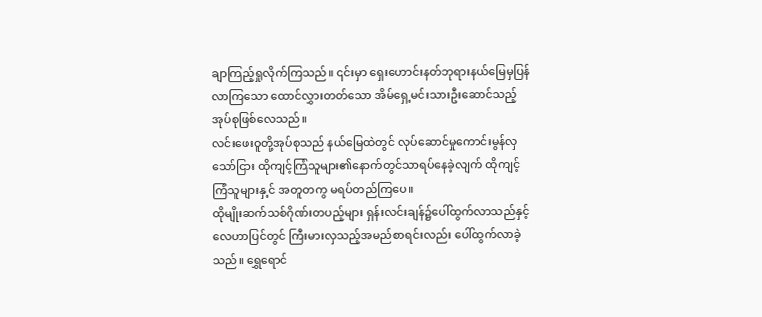ချာကြည့်ရှုလိုက်ကြသည်။ ၎င်းမှာ ရှေးဟောင်းနတ်ဘုရားနယ်မြေမှပြန်လာကြသော ထောင်လွှားတတ်သော အိမ်ရှေ့မင်းသားဦးဆောင်သည့်အုပ်စုဖြစ်လေသည်။
လင်းဖေးဝူတို့အုပ်စုသည် နယ်မြေထဲတွင် လုပ်ဆောင်မှုကောင်းမွန်လှသော်ငြား ထိုကျင့်ကြံသူများ၏နောက်တွင်သာရပ်နေခဲ့လျက် ထိုကျင့်ကြံသူများနှ့င် အတူတကွ မရပ်တည်ကြပေ။
ထိုမျိုးဆက်သစ်ဂိုဏ်းတပည့်များ ရှန်းလင်းချန်၌ပေါ်ထွက်လာသည်နှင့် လေဟာပြင်တွင် ကြီးမားလှသည့်အမည်စာရင်းလည်း ပေါ်ထွက်လာခဲ့သည်။ ရွှေရောင်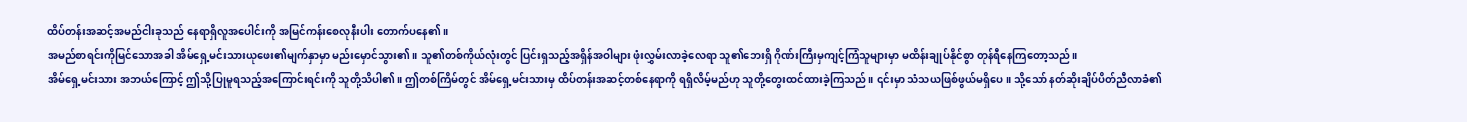ထိပ်တန်းအဆင့်အမည်ငါးခုသည် နေရာရှိလူအပေါင်းကို အမြင်ကန်းစေလုနီးပါး တောက်ပနေ၏။
အမည်စာရင်းကိုမြင်သောအခါ အိမ်ရှေ့မင်းသားယုဖေး၏မျက်နှာမှာ မည်းမှောင်သွား၏။ သူ၏တစ်ကိုယ်လုံးတွင် ပြင်းရှသည့်အရှိန်အဝါများ ဖုံးလွှမ်းလာခဲ့လေရာ သူ၏ဘေးရှိ ဂိုဏ်းကြီးမှကျင့်ကြံသူများမှာ မထိန်းချုပ်နိုင်စွာ တုန်ရီနေကြတော့သည်။
အိမ်ရှေ့မင်းသား အဘယ်ကြောင့် ဤသို့ပြုမူရသည့်အကြောင်းရင်းကို သူတို့သိပါ၏။ ဤတစ်ကြိမ်တွင် အိမ်ရှေ့မင်းသားမှ ထိပ်တန်းအဆင့်တစ်နေရာကို ရရှိလိမ့်မည်ဟု သူတို့တွေးထင်ထားခဲ့ကြသည်။ ၎င်းမှာ သံသယဖြစ်ဖွယ်မရှိပေ။ သို့သော် နတ်ဆိုးချိပ်ပိတ်ညီလာခံ၏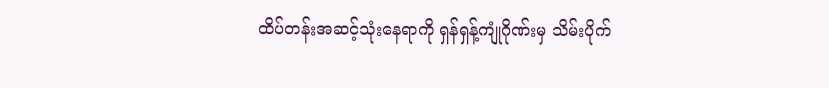ထိပ်တန်းအဆင့်သုံးနေရာကို ရှန်ရှန့်ကျုံဂိုဏ်းမှ သိမ်းပိုက်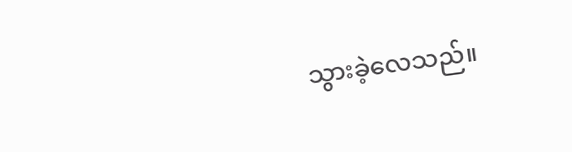သွားခဲ့လေသည်။